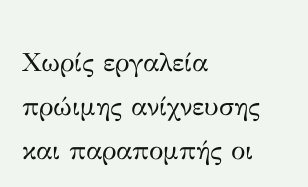Χωρίς εργαλεία πρώιμης ανίχνευσης και παραπομπής οι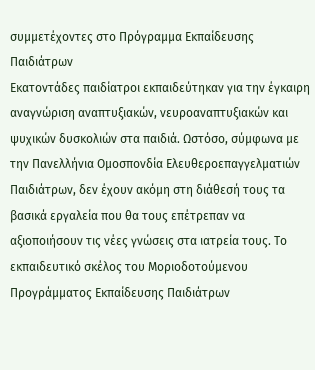συμμετέχοντες στο Πρόγραμμα Εκπαίδευσης Παιδιάτρων
Εκατοντάδες παιδίατροι εκπαιδεύτηκαν για την έγκαιρη αναγνώριση αναπτυξιακών, νευροαναπτυξιακών και ψυχικών δυσκολιών στα παιδιά. Ωστόσο, σύμφωνα με την Πανελλήνια Ομοσπονδία Ελευθεροεπαγγελματιών Παιδιάτρων, δεν έχουν ακόμη στη διάθεσή τους τα βασικά εργαλεία που θα τους επέτρεπαν να αξιοποιήσουν τις νέες γνώσεις στα ιατρεία τους. Το εκπαιδευτικό σκέλος του Μοριοδοτούμενου Προγράμματος Εκπαίδευσης Παιδιάτρων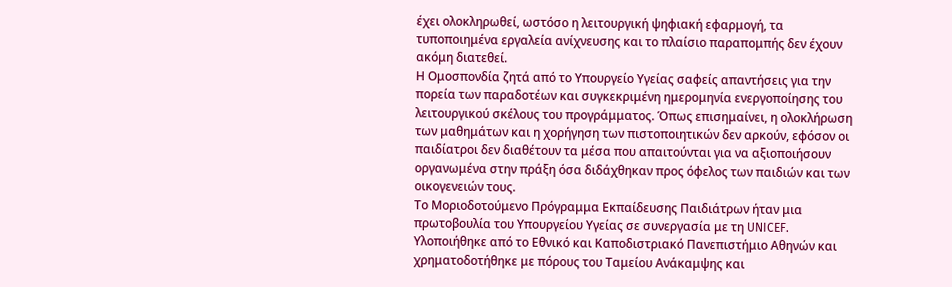έχει ολοκληρωθεί, ωστόσο η λειτουργική ψηφιακή εφαρμογή, τα τυποποιημένα εργαλεία ανίχνευσης και το πλαίσιο παραπομπής δεν έχουν ακόμη διατεθεί.
Η Ομοσπονδία ζητά από το Υπουργείο Υγείας σαφείς απαντήσεις για την πορεία των παραδοτέων και συγκεκριμένη ημερομηνία ενεργοποίησης του λειτουργικού σκέλους του προγράμματος. Όπως επισημαίνει, η ολοκλήρωση των μαθημάτων και η χορήγηση των πιστοποιητικών δεν αρκούν, εφόσον οι παιδίατροι δεν διαθέτουν τα μέσα που απαιτούνται για να αξιοποιήσουν οργανωμένα στην πράξη όσα διδάχθηκαν προς όφελος των παιδιών και των οικογενειών τους.
Το Μοριοδοτούμενο Πρόγραμμα Εκπαίδευσης Παιδιάτρων ήταν μια πρωτοβουλία του Υπουργείου Υγείας σε συνεργασία με τη UNICEF. Υλοποιήθηκε από το Εθνικό και Καποδιστριακό Πανεπιστήμιο Αθηνών και χρηματοδοτήθηκε με πόρους του Ταμείου Ανάκαμψης και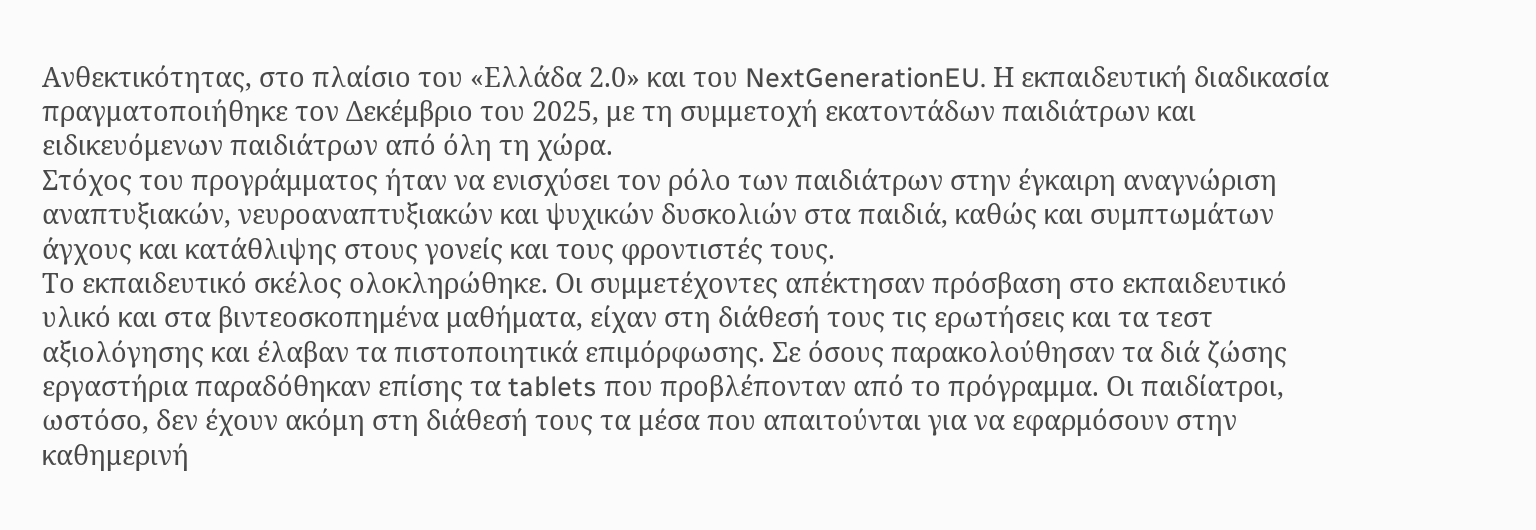Ανθεκτικότητας, στο πλαίσιο του «Ελλάδα 2.0» και του NextGenerationEU. Η εκπαιδευτική διαδικασία πραγματοποιήθηκε τον Δεκέμβριο του 2025, με τη συμμετοχή εκατοντάδων παιδιάτρων και ειδικευόμενων παιδιάτρων από όλη τη χώρα.
Στόχος του προγράμματος ήταν να ενισχύσει τον ρόλο των παιδιάτρων στην έγκαιρη αναγνώριση αναπτυξιακών, νευροαναπτυξιακών και ψυχικών δυσκολιών στα παιδιά, καθώς και συμπτωμάτων άγχους και κατάθλιψης στους γονείς και τους φροντιστές τους.
Το εκπαιδευτικό σκέλος ολοκληρώθηκε. Οι συμμετέχοντες απέκτησαν πρόσβαση στο εκπαιδευτικό υλικό και στα βιντεοσκοπημένα μαθήματα, είχαν στη διάθεσή τους τις ερωτήσεις και τα τεστ αξιολόγησης και έλαβαν τα πιστοποιητικά επιμόρφωσης. Σε όσους παρακολούθησαν τα διά ζώσης εργαστήρια παραδόθηκαν επίσης τα tablets που προβλέπονταν από το πρόγραμμα. Οι παιδίατροι, ωστόσο, δεν έχουν ακόμη στη διάθεσή τους τα μέσα που απαιτούνται για να εφαρμόσουν στην καθημερινή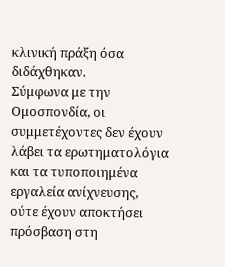κλινική πράξη όσα διδάχθηκαν.
Σύμφωνα με την Ομοσπονδία, οι συμμετέχοντες δεν έχουν λάβει τα ερωτηματολόγια και τα τυποποιημένα εργαλεία ανίχνευσης, ούτε έχουν αποκτήσει πρόσβαση στη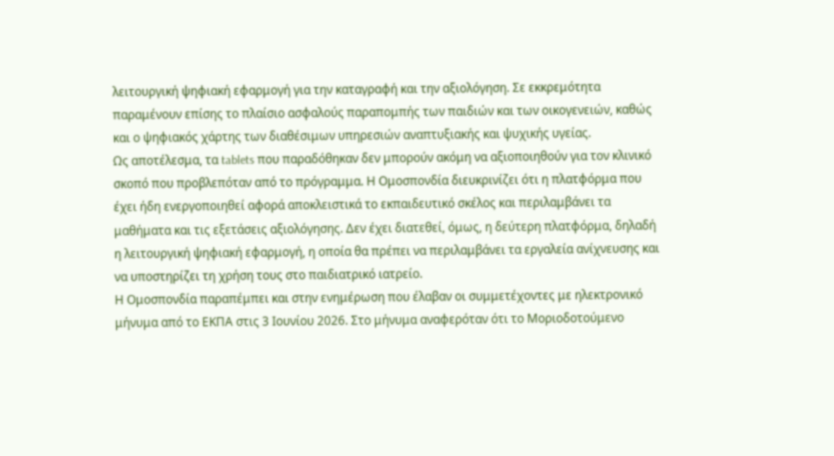λειτουργική ψηφιακή εφαρμογή για την καταγραφή και την αξιολόγηση. Σε εκκρεμότητα παραμένουν επίσης το πλαίσιο ασφαλούς παραπομπής των παιδιών και των οικογενειών, καθώς και ο ψηφιακός χάρτης των διαθέσιμων υπηρεσιών αναπτυξιακής και ψυχικής υγείας.
Ως αποτέλεσμα, τα tablets που παραδόθηκαν δεν μπορούν ακόμη να αξιοποιηθούν για τον κλινικό σκοπό που προβλεπόταν από το πρόγραμμα. Η Ομοσπονδία διευκρινίζει ότι η πλατφόρμα που έχει ήδη ενεργοποιηθεί αφορά αποκλειστικά το εκπαιδευτικό σκέλος και περιλαμβάνει τα μαθήματα και τις εξετάσεις αξιολόγησης. Δεν έχει διατεθεί, όμως, η δεύτερη πλατφόρμα, δηλαδή η λειτουργική ψηφιακή εφαρμογή, η οποία θα πρέπει να περιλαμβάνει τα εργαλεία ανίχνευσης και να υποστηρίζει τη χρήση τους στο παιδιατρικό ιατρείο.
Η Ομοσπονδία παραπέμπει και στην ενημέρωση που έλαβαν οι συμμετέχοντες με ηλεκτρονικό μήνυμα από το ΕΚΠΑ στις 3 Ιουνίου 2026. Στο μήνυμα αναφερόταν ότι το Μοριοδοτούμενο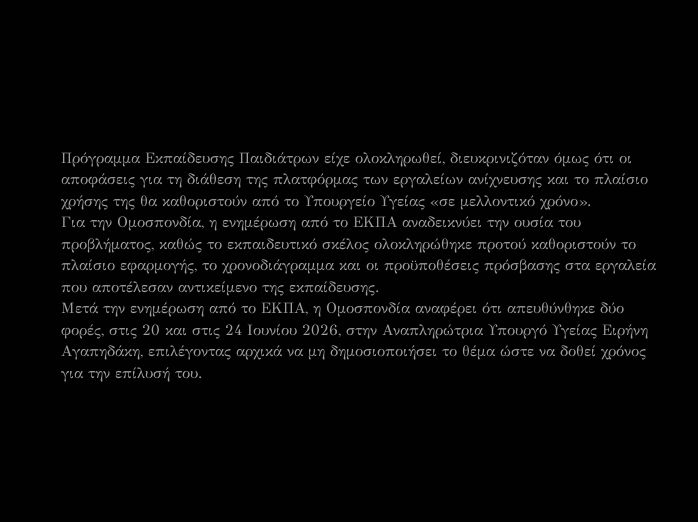Πρόγραμμα Εκπαίδευσης Παιδιάτρων είχε ολοκληρωθεί, διευκρινιζόταν όμως ότι οι αποφάσεις για τη διάθεση της πλατφόρμας των εργαλείων ανίχνευσης και το πλαίσιο χρήσης της θα καθοριστούν από το Υπουργείο Υγείας «σε μελλοντικό χρόνο».
Για την Ομοσπονδία, η ενημέρωση από το ΕΚΠΑ αναδεικνύει την ουσία του προβλήματος, καθώς το εκπαιδευτικό σκέλος ολοκληρώθηκε προτού καθοριστούν το πλαίσιο εφαρμογής, το χρονοδιάγραμμα και οι προϋποθέσεις πρόσβασης στα εργαλεία που αποτέλεσαν αντικείμενο της εκπαίδευσης.
Μετά την ενημέρωση από το ΕΚΠΑ, η Ομοσπονδία αναφέρει ότι απευθύνθηκε δύο φορές, στις 20 και στις 24 Ιουνίου 2026, στην Αναπληρώτρια Υπουργό Υγείας Ειρήνη Αγαπηδάκη, επιλέγοντας αρχικά να μη δημοσιοποιήσει το θέμα ώστε να δοθεί χρόνος για την επίλυσή του.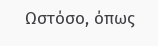Ωστόσο, όπως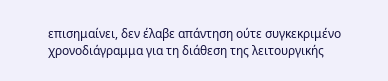επισημαίνει, δεν έλαβε απάντηση ούτε συγκεκριμένο χρονοδιάγραμμα για τη διάθεση της λειτουργικής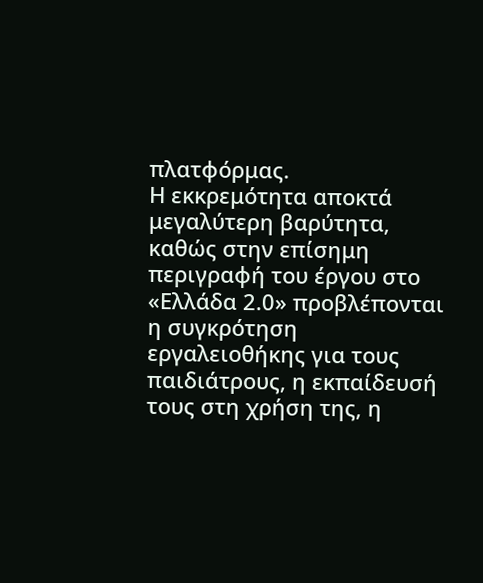πλατφόρμας.
Η εκκρεμότητα αποκτά μεγαλύτερη βαρύτητα, καθώς στην επίσημη περιγραφή του έργου στο «Ελλάδα 2.0» προβλέπονται η συγκρότηση εργαλειοθήκης για τους παιδιάτρους, η εκπαίδευσή τους στη χρήση της, η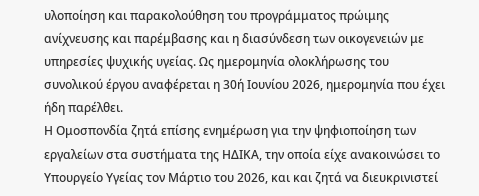υλοποίηση και παρακολούθηση του προγράμματος πρώιμης ανίχνευσης και παρέμβασης και η διασύνδεση των οικογενειών με υπηρεσίες ψυχικής υγείας. Ως ημερομηνία ολοκλήρωσης του συνολικού έργου αναφέρεται η 30ή Ιουνίου 2026, ημερομηνία που έχει ήδη παρέλθει.
Η Ομοσπονδία ζητά επίσης ενημέρωση για την ψηφιοποίηση των εργαλείων στα συστήματα της ΗΔΙΚΑ, την οποία είχε ανακοινώσει το Υπουργείο Υγείας τον Μάρτιο του 2026, και και ζητά να διευκρινιστεί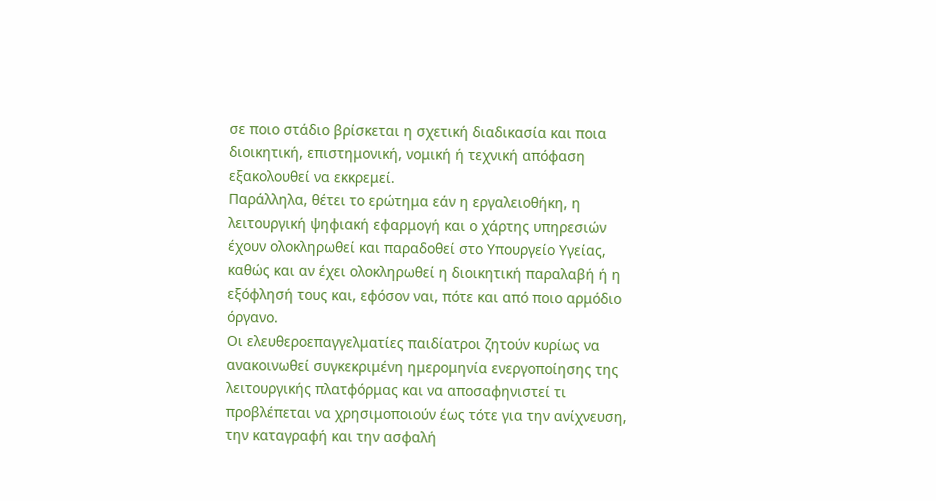σε ποιο στάδιο βρίσκεται η σχετική διαδικασία και ποια διοικητική, επιστημονική, νομική ή τεχνική απόφαση εξακολουθεί να εκκρεμεί.
Παράλληλα, θέτει το ερώτημα εάν η εργαλειοθήκη, η λειτουργική ψηφιακή εφαρμογή και ο χάρτης υπηρεσιών έχουν ολοκληρωθεί και παραδοθεί στο Υπουργείο Υγείας, καθώς και αν έχει ολοκληρωθεί η διοικητική παραλαβή ή η εξόφλησή τους και, εφόσον ναι, πότε και από ποιο αρμόδιο όργανο.
Οι ελευθεροεπαγγελματίες παιδίατροι ζητούν κυρίως να ανακοινωθεί συγκεκριμένη ημερομηνία ενεργοποίησης της λειτουργικής πλατφόρμας και να αποσαφηνιστεί τι προβλέπεται να χρησιμοποιούν έως τότε για την ανίχνευση, την καταγραφή και την ασφαλή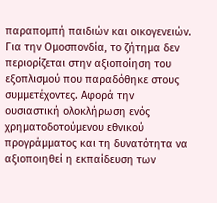παραπομπή παιδιών και οικογενειών.
Για την Ομοσπονδία, το ζήτημα δεν περιορίζεται στην αξιοποίηση του εξοπλισμού που παραδόθηκε στους συμμετέχοντες. Αφορά την ουσιαστική ολοκλήρωση ενός χρηματοδοτούμενου εθνικού προγράμματος και τη δυνατότητα να αξιοποιηθεί η εκπαίδευση των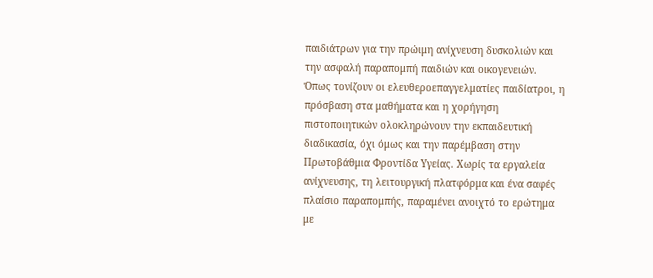παιδιάτρων για την πρώιμη ανίχνευση δυσκολιών και την ασφαλή παραπομπή παιδιών και οικογενειών.
Όπως τονίζουν οι ελευθεροεπαγγελματίες παιδίατροι, η πρόσβαση στα μαθήματα και η χορήγηση πιστοποιητικών ολοκληρώνουν την εκπαιδευτική διαδικασία, όχι όμως και την παρέμβαση στην Πρωτοβάθμια Φροντίδα Υγείας. Χωρίς τα εργαλεία ανίχνευσης, τη λειτουργική πλατφόρμα και ένα σαφές πλαίσιο παραπομπής, παραμένει ανοιχτό το ερώτημα με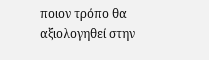ποιον τρόπο θα αξιολογηθεί στην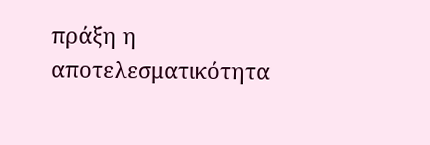πράξη η αποτελεσματικότητα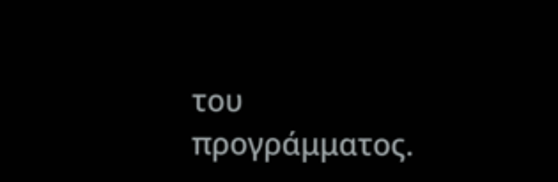του προγράμματος.